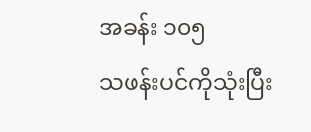အခန်း ၁၀၅
သဖန်းပင်ကိုသုံးပြီး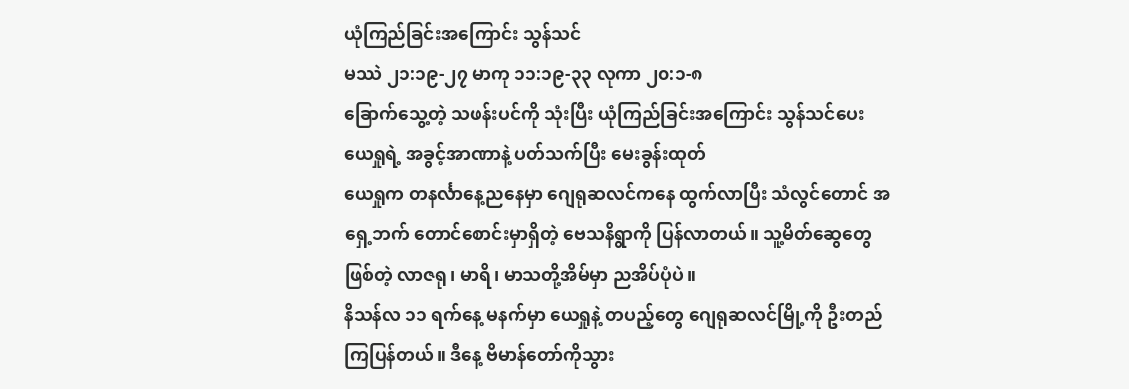ယုံကြည်ခြင်းအကြောင်း သွန်သင်
မဿဲ ၂၁:၁၉-၂၇ မာကု ၁၁:၁၉-၃၃ လုကာ ၂၀:၁-၈
ခြောက်သွေ့တဲ့ သဖန်းပင်ကို သုံးပြီး ယုံကြည်ခြင်းအကြောင်း သွန်သင်ပေး
ယေရှုရဲ့ အခွင့်အာဏာနဲ့ ပတ်သက်ပြီး မေးခွန်းထုတ်
ယေရှုက တနင်္လာနေ့ညနေမှာ ဂျေရုဆလင်ကနေ ထွက်လာပြီး သံလွင်တောင် အရှေ့ဘက် တောင်စောင်းမှာရှိတဲ့ ဗေသနိရွာကို ပြန်လာတယ်။ သူ့မိတ်ဆွေတွေဖြစ်တဲ့ လာဇရု၊ မာရိ၊ မာသတို့အိမ်မှာ ညအိပ်ပုံပဲ။
နိသန်လ ၁၁ ရက်နေ့ မနက်မှာ ယေရှုနဲ့ တပည့်တွေ ဂျေရုဆလင်မြို့ကို ဦးတည်ကြပြန်တယ်။ ဒီနေ့ ဗိမာန်တော်ကိုသွား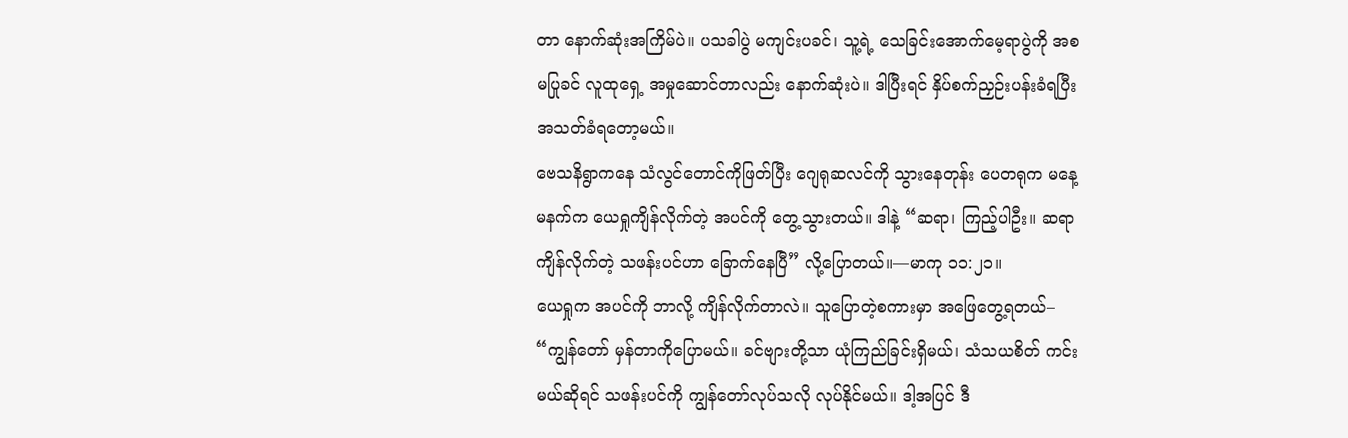တာ နောက်ဆုံးအကြိမ်ပဲ။ ပသခါပွဲ မကျင်းပခင်၊ သူ့ရဲ့ သေခြင်းအောက်မေ့ရာပွဲကို အစမပြုခင် လူထုရှေ့ အမှုဆောင်တာလည်း နောက်ဆုံးပဲ။ ဒါပြီးရင် နှိပ်စက်ညှဉ်းပန်းခံရပြီး အသတ်ခံရတော့မယ်။
ဗေသနိရွာကနေ သံလွင်တောင်ကိုဖြတ်ပြီး ဂျေရုဆလင်ကို သွားနေတုန်း ပေတရုက မနေ့ မနက်က ယေရှုကျိန်လိုက်တဲ့ အပင်ကို တွေ့သွားတယ်။ ဒါနဲ့ “ဆရာ၊ ကြည့်ပါဦး။ ဆရာကျိန်လိုက်တဲ့ သဖန်းပင်ဟာ ခြောက်နေပြီ” လို့ပြောတယ်။—မာကု ၁၁:၂၁။
ယေရှုက အပင်ကို ဘာလို့ ကျိန်လိုက်တာလဲ။ သူပြောတဲ့စကားမှာ အဖြေတွေ့ရတယ်– “ကျွန်တော် မှန်တာကိုပြောမယ်။ ခင်ဗျားတို့သာ ယုံကြည်ခြင်းရှိမယ်၊ သံသယစိတ် ကင်းမယ်ဆိုရင် သဖန်းပင်ကို ကျွန်တော်လုပ်သလို လုပ်နိုင်မယ်။ ဒါ့အပြင် ဒီ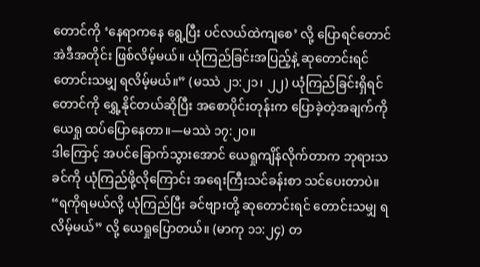တောင်ကို ‘နေရာကနေ ရွေ့ပြီး ပင်လယ်ထဲကျစေ’ လို့ ပြောရင်တောင် အဲဒီအတိုင်း ဖြစ်လိမ့်မယ်။ ယုံကြည်ခြင်းအပြည့်နဲ့ ဆုတောင်းရင် တောင်းသမျှ ရလိမ့်မယ်။” (မဿဲ ၂၁:၂၁၊ ၂၂) ယုံကြည်ခြင်းရှိရင် တောင်ကို ရွှေ့နိုင်တယ်ဆိုပြီး အစောပိုင်းတုန်းက ပြောခဲ့တဲ့အချက်ကို ယေရှု ထပ်ပြောနေတာ။—မဿဲ ၁၇:၂၀။
ဒါကြောင့် အပင်ခြောက်သွားအောင် ယေရှုကျိန်လိုက်တာက ဘုရားသခင်ကို ယုံကြည်ဖို့လိုကြောင်း အရေးကြီးသင်ခန်းစာ သင်ပေးတာပဲ။ “ရကိုရမယ်လို့ ယုံကြည်ပြီး ခင်ဗျားတို့ ဆုတောင်းရင် တောင်းသမျှ ရလိမ့်မယ်” လို့ ယေရှုပြောတယ်။ (မာကု ၁၁:၂၄) တ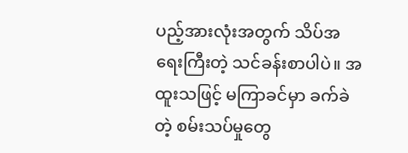ပည့်အားလုံးအတွက် သိပ်အရေးကြီးတဲ့ သင်ခန်းစာပါပဲ။ အထူးသဖြင့် မကြာခင်မှာ ခက်ခဲတဲ့ စမ်းသပ်မှုတွေ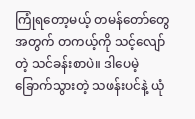ကြုံရတော့မယ့် တမန်တော်တွေအတွက် တကယ့်ကို သင့်လျော်တဲ့ သင်ခန်းစာပဲ။ ဒါပေမဲ့ ခြောက်သွားတဲ့ သဖန်းပင်နဲ့ ယုံ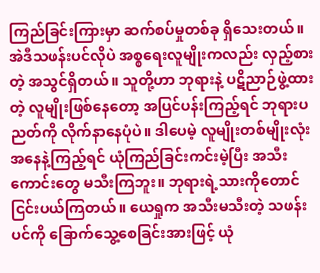ကြည်ခြင်းကြားမှာ ဆက်စပ်မှုတစ်ခု ရှိသေးတယ်။
အဲဒီသဖန်းပင်လိုပဲ အစ္စရေးလူမျိုးကလည်း လှည့်စားတဲ့ အသွင်ရှိတယ်။ သူတို့ဟာ ဘုရားနဲ့ ပဋိညာဉ်ဖွဲ့ထားတဲ့ လူမျိုးဖြစ်နေတော့ အပြင်ပန်းကြည့်ရင် ဘုရားပညတ်ကို လိုက်နာနေပုံပဲ။ ဒါပေမဲ့ လူမျိုးတစ်မျိုးလုံးအနေနဲ့ကြည့်ရင် ယုံကြည်ခြင်းကင်းမဲ့ပြီး အသီးကောင်းတွေ မသီးကြဘူး။ ဘုရားရဲ့သားကိုတောင် ငြင်းပယ်ကြတယ်။ ယေရှုက အသီးမသီးတဲ့ သဖန်းပင်ကို ခြောက်သွေ့စေခြင်းအားဖြင့် ယုံ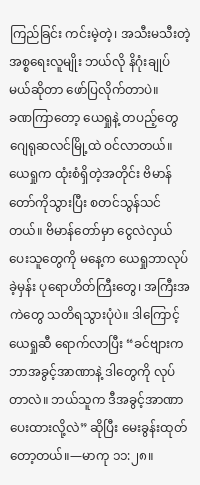ကြည်ခြင်း ကင်းမဲ့တဲ့၊ အသီးမသီးတဲ့ အစ္စရေးလူမျိုး ဘယ်လို နိဂုံးချုပ်မယ်ဆိုတာ ဖော်ပြလိုက်တာပဲ။
ခဏကြာတော့ ယေရှုနဲ့ တပည့်တွေ ဂျေရုဆလင်မြို့ထဲ ဝင်လာတယ်။ ယေရှုက ထုံးစံရှိတဲ့အတိုင်း ဗိမာန်တော်ကိုသွားပြီး စတင်သွန်သင်တယ်။ ဗိမာန်တော်မှာ ငွေလဲလှယ်ပေးသူတွေကို မနေ့က ယေရှုဘာလုပ်ခဲ့မှန်း ပုရောဟိတ်ကြီးတွေ၊ အကြီးအကဲတွေ သတိရသွားပုံပဲ။ ဒါကြောင့် ယေရှုဆီ ရောက်လာပြီး “ခင်ဗျားက ဘာအခွင့်အာဏာနဲ့ ဒါတွေကို လုပ်တာလဲ။ ဘယ်သူက ဒီအခွင့်အာဏာ ပေးထားလို့လဲ” ဆိုပြီး မေးခွန်းထုတ်တော့တယ်။—မာကု ၁၁:၂၈။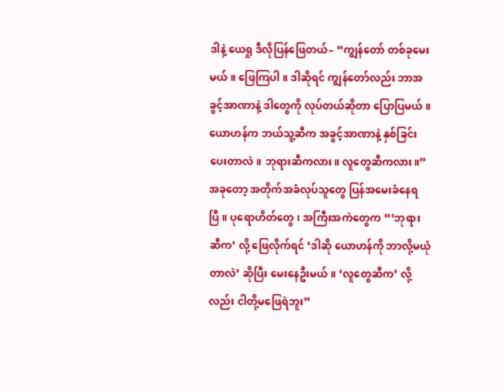ဒါနဲ့ ယေရှု ဒီလိုပြန်ဖြေတယ်– “ကျွန်တော် တစ်ခုမေးမယ်။ ဖြေကြပါ။ ဒါဆိုရင် ကျွန်တော်လည်း ဘာအခွင့်အာဏာနဲ့ ဒါတွေကို လုပ်တယ်ဆိုတာ ပြောပြမယ်။ ယောဟန်က ဘယ်သူ့ဆီက အခွင့်အာဏာနဲ့ နှစ်ခြင်းပေးတာလဲ။ ဘုရားဆီကလား။ လူတွေဆီကလား။” အခုတော့ အတိုက်အခံလုပ်သူတွေ ပြန်အမေးခံနေရပြီ။ ပုရောဟိတ်တွေ၊ အကြီးအကဲတွေက “‘ဘုရားဆီက’ လို့ ဖြေလိုက်ရင် ‘ဒါဆို ယောဟန်ကို ဘာလို့မယုံတာလဲ’ ဆိုပြီး မေးနေဦးမယ်။ ‘လူတွေဆီက’ လို့လည်း ငါတို့မဖြေရဲဘူး”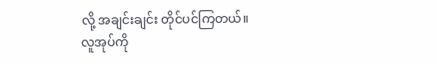လို့ အချင်းချင်း တိုင်ပင်ကြတယ်။ လူအုပ်ကို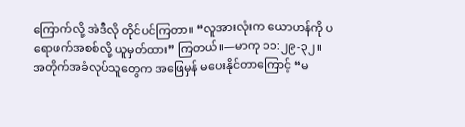ကြောက်လို့ အဲဒီလို တိုင်ပင်ကြတာ။ “လူအားလုံးက ယောဟန်ကို ပရောဖက်အစစ်လို့ ယူမှတ်ထား” ကြတယ်။—မာကု ၁၁:၂၉-၃၂။
အတိုက်အခံလုပ်သူတွေက အဖြေမှန် မပေးနိုင်တာကြောင့် “မ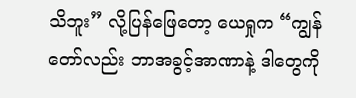သိဘူး” လို့ပြန်ဖြေတော့ ယေရှုက “ကျွန်တော်လည်း ဘာအခွင့်အာဏာနဲ့ ဒါတွေကို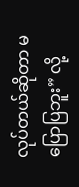လုပ်တယ်ဆိုတာ မပြောပြဘူး” လို့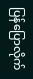ပြန်ပြောလိုက်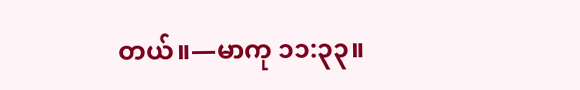တယ်။—မာကု ၁၁:၃၃။